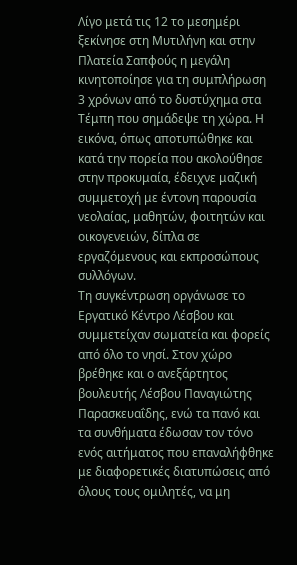Λίγο μετά τις 12 το μεσημέρι ξεκίνησε στη Μυτιλήνη και στην Πλατεία Σαπφούς η μεγάλη κινητοποίησε για τη συμπλήρωση 3 χρόνων από το δυστύχημα στα Τέμπη που σημάδεψε τη χώρα. Η εικόνα, όπως αποτυπώθηκε και κατά την πορεία που ακολούθησε στην προκυμαία, έδειχνε μαζική συμμετοχή με έντονη παρουσία νεολαίας, μαθητών, φοιτητών και οικογενειών, δίπλα σε εργαζόμενους και εκπροσώπους συλλόγων.
Τη συγκέντρωση οργάνωσε το Εργατικό Κέντρο Λέσβου και συμμετείχαν σωματεία και φορείς από όλο το νησί. Στον χώρο βρέθηκε και ο ανεξάρτητος βουλευτής Λέσβου Παναγιώτης Παρασκευαΐδης, ενώ τα πανό και τα συνθήματα έδωσαν τον τόνο ενός αιτήματος που επαναλήφθηκε με διαφορετικές διατυπώσεις από όλους τους ομιλητές, να μη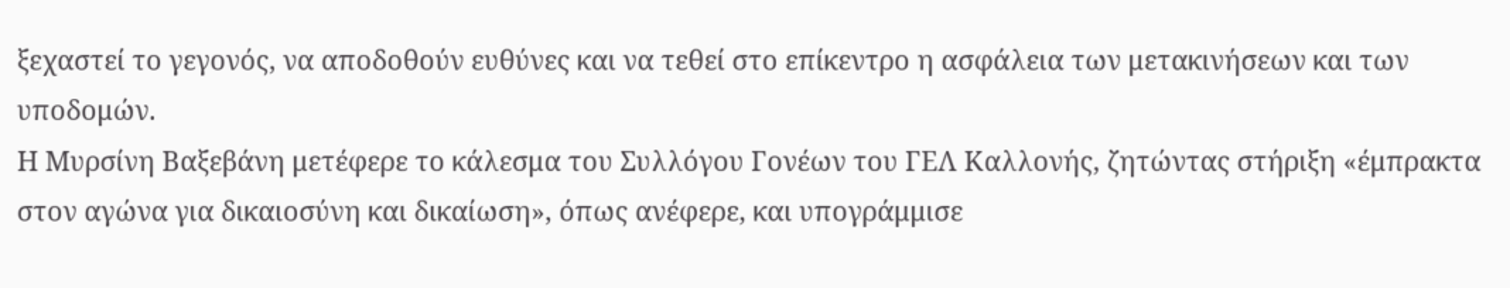ξεχαστεί το γεγονός, να αποδοθούν ευθύνες και να τεθεί στο επίκεντρο η ασφάλεια των μετακινήσεων και των υποδομών.
Η Μυρσίνη Βαξεβάνη μετέφερε το κάλεσμα του Συλλόγου Γονέων του ΓΕΛ Καλλονής, ζητώντας στήριξη «έμπρακτα στον αγώνα για δικαιοσύνη και δικαίωση», όπως ανέφερε, και υπογράμμισε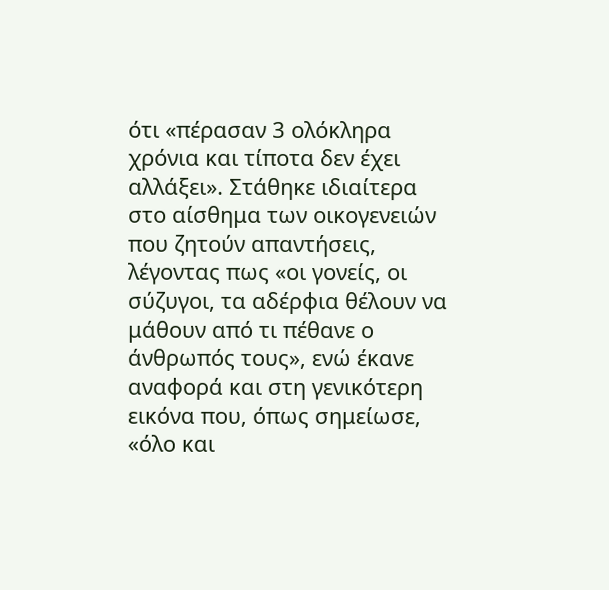ότι «πέρασαν 3 ολόκληρα χρόνια και τίποτα δεν έχει αλλάξει». Στάθηκε ιδιαίτερα στο αίσθημα των οικογενειών που ζητούν απαντήσεις, λέγοντας πως «οι γονείς, οι σύζυγοι, τα αδέρφια θέλουν να μάθουν από τι πέθανε ο άνθρωπός τους», ενώ έκανε αναφορά και στη γενικότερη εικόνα που, όπως σημείωσε, «όλο και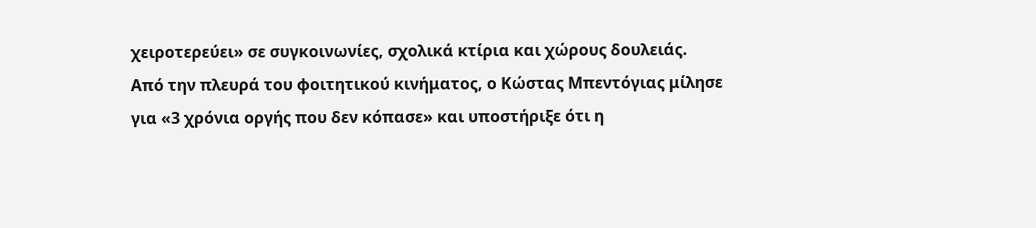χειροτερεύει» σε συγκοινωνίες, σχολικά κτίρια και χώρους δουλειάς.
Από την πλευρά του φοιτητικού κινήματος, ο Κώστας Mπεντόγιας μίλησε για «3 χρόνια οργής που δεν κόπασε» και υποστήριξε ότι η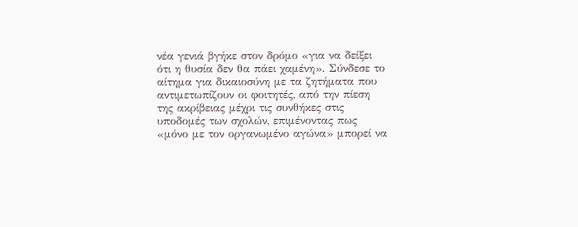νέα γενιά βγήκε στον δρόμο «για να δείξει ότι η θυσία δεν θα πάει χαμένη». Σύνδεσε το αίτημα για δικαιοσύνη με τα ζητήματα που αντιμετωπίζουν οι φοιτητές, από την πίεση της ακρίβειας μέχρι τις συνθήκες στις υποδομές των σχολών, επιμένοντας πως «μόνο με τον οργανωμένο αγώνα» μπορεί να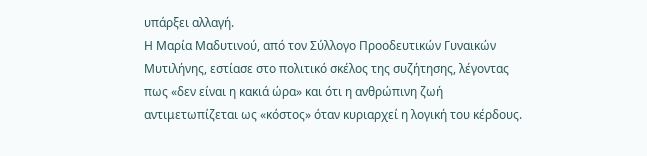υπάρξει αλλαγή.
Η Μαρία Μαδυτινού, από τον Σύλλογο Προοδευτικών Γυναικών Μυτιλήνης, εστίασε στο πολιτικό σκέλος της συζήτησης, λέγοντας πως «δεν είναι η κακιά ώρα» και ότι η ανθρώπινη ζωή αντιμετωπίζεται ως «κόστος» όταν κυριαρχεί η λογική του κέρδους.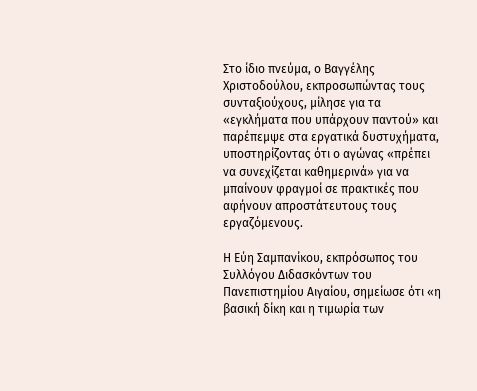Στο ίδιο πνεύμα, ο Βαγγέλης Χριστοδούλου, εκπροσωπώντας τους συνταξιούχους, μίλησε για τα «εγκλήματα που υπάρχουν παντού» και παρέπεμψε στα εργατικά δυστυχήματα, υποστηρίζοντας ότι ο αγώνας «πρέπει να συνεχίζεται καθημερινά» για να μπαίνουν φραγμοί σε πρακτικές που αφήνουν απροστάτευτους τους εργαζόμενους.

Η Εύη Σαμπανίκου, εκπρόσωπος του Συλλόγου Διδασκόντων του Πανεπιστημίου Αιγαίου, σημείωσε ότι «η βασική δίκη και η τιμωρία των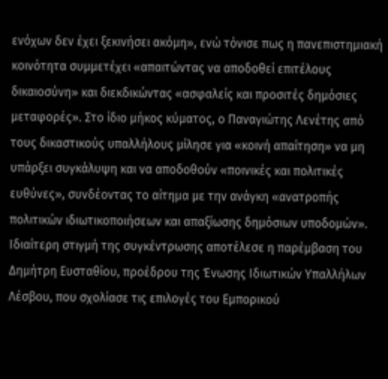ενόχων δεν έχει ξεκινήσει ακόμη», ενώ τόνισε πως η πανεπιστημιακή κοινότητα συμμετέχει «απαιτώντας να αποδοθεί επιτέλους δικαιοσύνη» και διεκδικώντας «ασφαλείς και προσιτές δημόσιες μεταφορές». Στο ίδιο μήκος κύματος, ο Παναγιώτης Λενέτης από τους δικαστικούς υπαλλήλους μίλησε για «κοινή απαίτηση» να μη υπάρξει συγκάλυψη και να αποδοθούν «ποινικές και πολιτικές ευθύνες», συνδέοντας το αίτημα με την ανάγκη «ανατροπής πολιτικών ιδιωτικοποιήσεων και απαξίωσης δημόσιων υποδομών».
Ιδιαίτερη στιγμή της συγκέντρωσης αποτέλεσε η παρέμβαση του Δημήτρη Ευσταθίου, προέδρου της Ένωσης Ιδιωτικών Υπαλλήλων Λέσβου, που σχολίασε τις επιλογές του Εμπορικού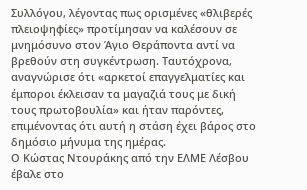Συλλόγου, λέγοντας πως ορισμένες «θλιβερές πλειοψηφίες» προτίμησαν να καλέσουν σε μνημόσυνο στον Άγιο Θεράποντα αντί να βρεθούν στη συγκέντρωση. Ταυτόχρονα, αναγνώρισε ότι «αρκετοί επαγγελματίες και έμποροι έκλεισαν τα μαγαζιά τους με δική τους πρωτοβουλία» και ήταν παρόντες, επιμένοντας ότι αυτή η στάση έχει βάρος στο δημόσιο μήνυμα της ημέρας.
Ο Κώστας Ντουράκης από την ΕΛΜΕ Λέσβου έβαλε στο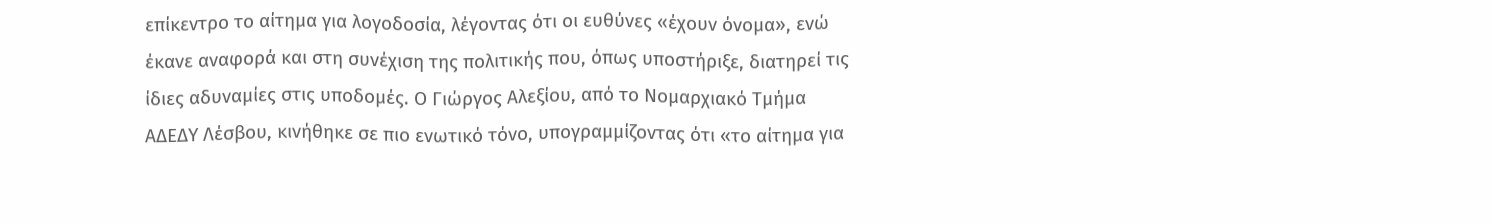επίκεντρο το αίτημα για λογοδοσία, λέγοντας ότι οι ευθύνες «έχουν όνομα», ενώ έκανε αναφορά και στη συνέχιση της πολιτικής που, όπως υποστήριξε, διατηρεί τις ίδιες αδυναμίες στις υποδομές. Ο Γιώργος Αλεξίου, από το Νομαρχιακό Τμήμα ΑΔΕΔΥ Λέσβου, κινήθηκε σε πιο ενωτικό τόνο, υπογραμμίζοντας ότι «το αίτημα για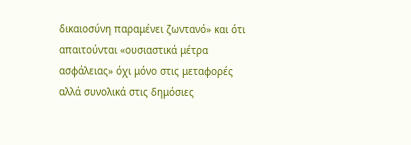δικαιοσύνη παραμένει ζωντανό» και ότι απαιτούνται «ουσιαστικά μέτρα ασφάλειας» όχι μόνο στις μεταφορές αλλά συνολικά στις δημόσιες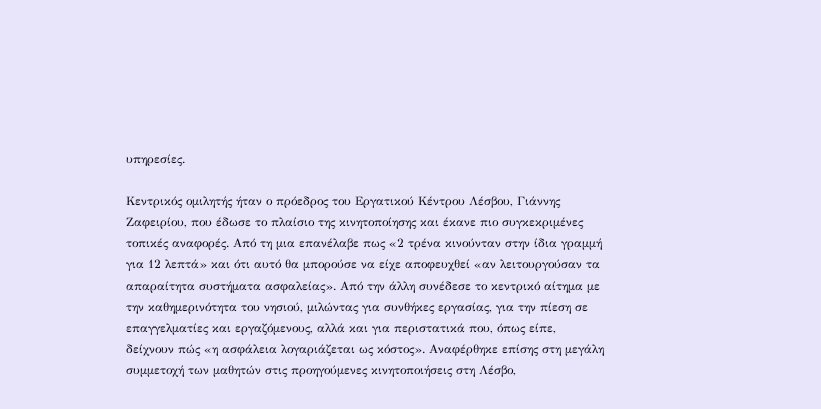υπηρεσίες.

Κεντρικός ομιλητής ήταν ο πρόεδρος του Εργατικού Κέντρου Λέσβου, Γιάννης Ζαφειρίου, που έδωσε το πλαίσιο της κινητοποίησης και έκανε πιο συγκεκριμένες τοπικές αναφορές. Από τη μια επανέλαβε πως «2 τρένα κινούνταν στην ίδια γραμμή για 12 λεπτά» και ότι αυτό θα μπορούσε να είχε αποφευχθεί «αν λειτουργούσαν τα απαραίτητα συστήματα ασφαλείας». Από την άλλη συνέδεσε το κεντρικό αίτημα με την καθημερινότητα του νησιού, μιλώντας για συνθήκες εργασίας, για την πίεση σε επαγγελματίες και εργαζόμενους, αλλά και για περιστατικά που, όπως είπε, δείχνουν πώς «η ασφάλεια λογαριάζεται ως κόστος». Αναφέρθηκε επίσης στη μεγάλη συμμετοχή των μαθητών στις προηγούμενες κινητοποιήσεις στη Λέσβο,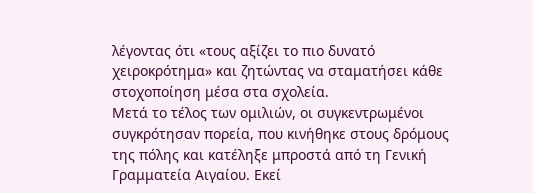λέγοντας ότι «τους αξίζει το πιο δυνατό χειροκρότημα» και ζητώντας να σταματήσει κάθε στοχοποίηση μέσα στα σχολεία.
Μετά το τέλος των ομιλιών, οι συγκεντρωμένοι συγκρότησαν πορεία, που κινήθηκε στους δρόμους της πόλης και κατέληξε μπροστά από τη Γενική Γραμματεία Αιγαίου. Εκεί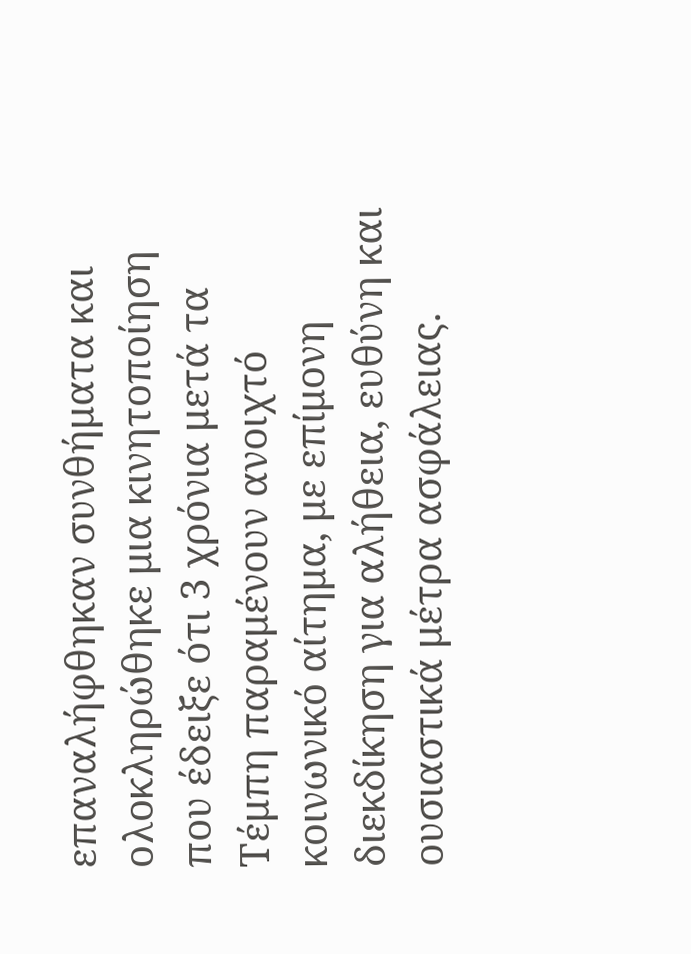επαναλήφθηκαν συνθήματα και ολοκληρώθηκε μια κινητοποίηση που έδειξε ότι 3 χρόνια μετά τα Τέμπη παραμένουν ανοιχτό κοινωνικό αίτημα, με επίμονη διεκδίκηση για αλήθεια, ευθύνη και ουσιαστικά μέτρα ασφάλειας.